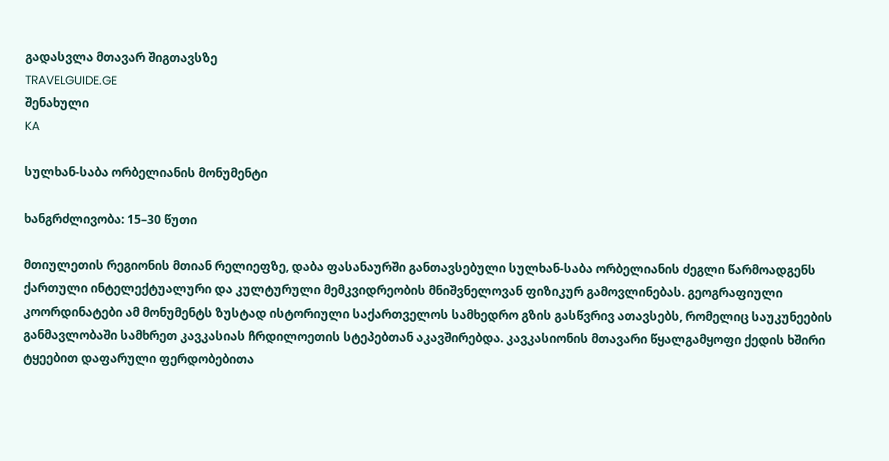გადასვლა მთავარ შიგთავსზე
TRAVELGUIDE.GE
შენახული
KA

სულხან-საბა ორბელიანის მონუმენტი

ხანგრძლივობა: 15–30 წუთი

მთიულეთის რეგიონის მთიან რელიეფზე, დაბა ფასანაურში განთავსებული სულხან-საბა ორბელიანის ძეგლი წარმოადგენს ქართული ინტელექტუალური და კულტურული მემკვიდრეობის მნიშვნელოვან ფიზიკურ გამოვლინებას. გეოგრაფიული კოორდინატები ამ მონუმენტს ზუსტად ისტორიული საქართველოს სამხედრო გზის გასწვრივ ათავსებს, რომელიც საუკუნეების განმავლობაში სამხრეთ კავკასიას ჩრდილოეთის სტეპებთან აკავშირებდა. კავკასიონის მთავარი წყალგამყოფი ქედის ხშირი ტყეებით დაფარული ფერდობებითა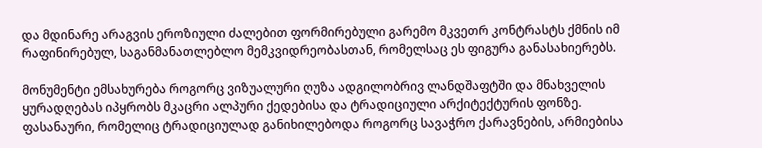და მდინარე არაგვის ეროზიული ძალებით ფორმირებული გარემო მკვეთრ კონტრასტს ქმნის იმ რაფინირებულ, საგანმანათლებლო მემკვიდრეობასთან, რომელსაც ეს ფიგურა განასახიერებს.

მონუმენტი ემსახურება როგორც ვიზუალური ღუზა ადგილობრივ ლანდშაფტში და მნახველის ყურადღებას იპყრობს მკაცრი ალპური ქედებისა და ტრადიციული არქიტექტურის ფონზე. ფასანაური, რომელიც ტრადიციულად განიხილებოდა როგორც სავაჭრო ქარავნების, არმიებისა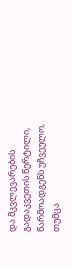და მკვლევარების გადაკვეთის წერტილი, წარმოადგენს უჩვეულო, თუმცა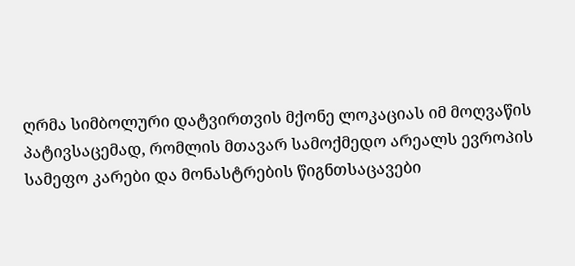ღრმა სიმბოლური დატვირთვის მქონე ლოკაციას იმ მოღვაწის პატივსაცემად, რომლის მთავარ სამოქმედო არეალს ევროპის სამეფო კარები და მონასტრების წიგნთსაცავები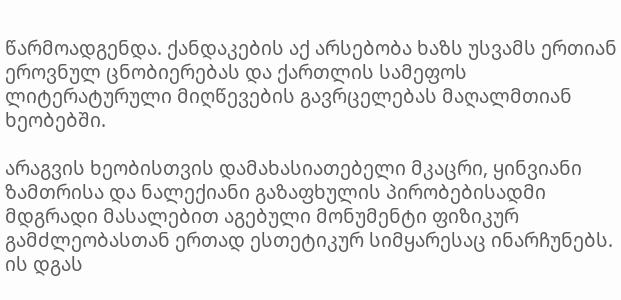წარმოადგენდა. ქანდაკების აქ არსებობა ხაზს უსვამს ერთიან ეროვნულ ცნობიერებას და ქართლის სამეფოს ლიტერატურული მიღწევების გავრცელებას მაღალმთიან ხეობებში.

არაგვის ხეობისთვის დამახასიათებელი მკაცრი, ყინვიანი ზამთრისა და ნალექიანი გაზაფხულის პირობებისადმი მდგრადი მასალებით აგებული მონუმენტი ფიზიკურ გამძლეობასთან ერთად ესთეტიკურ სიმყარესაც ინარჩუნებს. ის დგას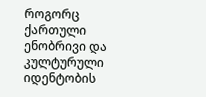როგორც ქართული ენობრივი და კულტურული იდენტობის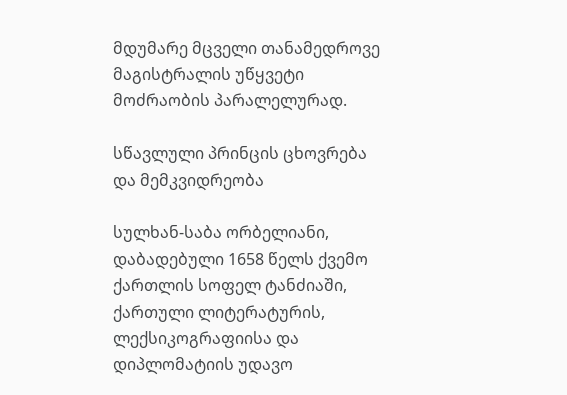მდუმარე მცველი თანამედროვე მაგისტრალის უწყვეტი მოძრაობის პარალელურად.

სწავლული პრინცის ცხოვრება და მემკვიდრეობა

სულხან-საბა ორბელიანი, დაბადებული 1658 წელს ქვემო ქართლის სოფელ ტანძიაში, ქართული ლიტერატურის, ლექსიკოგრაფიისა და დიპლომატიის უდავო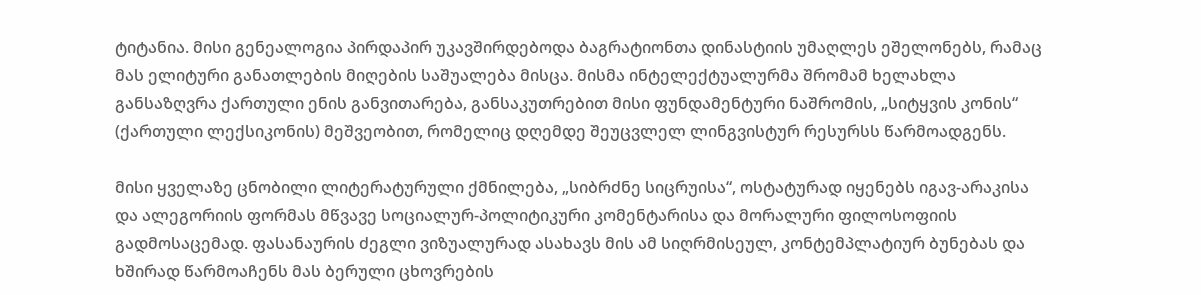ტიტანია. მისი გენეალოგია პირდაპირ უკავშირდებოდა ბაგრატიონთა დინასტიის უმაღლეს ეშელონებს, რამაც მას ელიტური განათლების მიღების საშუალება მისცა. მისმა ინტელექტუალურმა შრომამ ხელახლა განსაზღვრა ქართული ენის განვითარება, განსაკუთრებით მისი ფუნდამენტური ნაშრომის, „სიტყვის კონის“ (ქართული ლექსიკონის) მეშვეობით, რომელიც დღემდე შეუცვლელ ლინგვისტურ რესურსს წარმოადგენს.

მისი ყველაზე ცნობილი ლიტერატურული ქმნილება, „სიბრძნე სიცრუისა“, ოსტატურად იყენებს იგავ-არაკისა და ალეგორიის ფორმას მწვავე სოციალურ-პოლიტიკური კომენტარისა და მორალური ფილოსოფიის გადმოსაცემად. ფასანაურის ძეგლი ვიზუალურად ასახავს მის ამ სიღრმისეულ, კონტემპლატიურ ბუნებას და ხშირად წარმოაჩენს მას ბერული ცხოვრების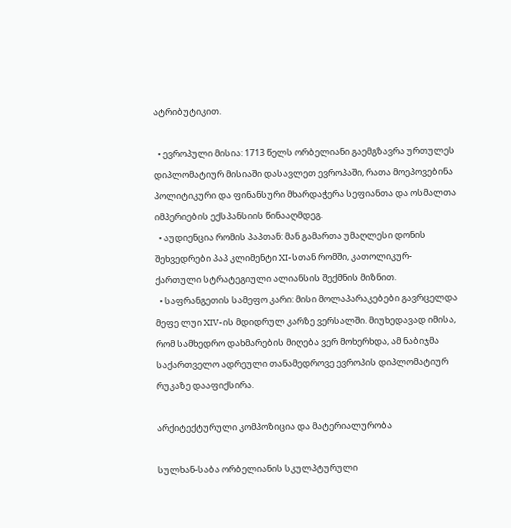ატრიბუტიკით.

  • ევროპული მისია: 1713 წელს ორბელიანი გაემგზავრა ურთულეს დიპლომატიურ მისიაში დასავლეთ ევროპაში, რათა მოეპოვებინა პოლიტიკური და ფინანსური მხარდაჭერა სეფიანთა და ოსმალთა იმპერიების ექსპანსიის წინააღმდეგ.
  • აუდიენცია რომის პაპთან: მან გამართა უმაღლესი დონის შეხვედრები პაპ კლიმენტი XI-სთან რომში, კათოლიკურ-ქართული სტრატეგიული ალიანსის შექმნის მიზნით.
  • საფრანგეთის სამეფო კარი: მისი მოლაპარაკებები გავრცელდა მეფე ლუი XIV-ის მდიდრულ კარზე ვერსალში. მიუხედავად იმისა, რომ სამხედრო დახმარების მიღება ვერ მოხერხდა, ამ ნაბიჯმა საქართველო ადრეული თანამედროვე ევროპის დიპლომატიურ რუკაზე დააფიქსირა.

არქიტექტურული კომპოზიცია და მატერიალურობა

სულხან-საბა ორბელიანის სკულპტურული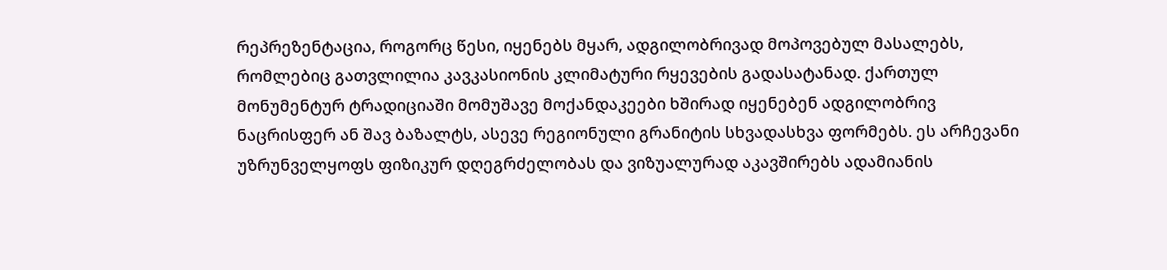რეპრეზენტაცია, როგორც წესი, იყენებს მყარ, ადგილობრივად მოპოვებულ მასალებს, რომლებიც გათვლილია კავკასიონის კლიმატური რყევების გადასატანად. ქართულ მონუმენტურ ტრადიციაში მომუშავე მოქანდაკეები ხშირად იყენებენ ადგილობრივ ნაცრისფერ ან შავ ბაზალტს, ასევე რეგიონული გრანიტის სხვადასხვა ფორმებს. ეს არჩევანი უზრუნველყოფს ფიზიკურ დღეგრძელობას და ვიზუალურად აკავშირებს ადამიანის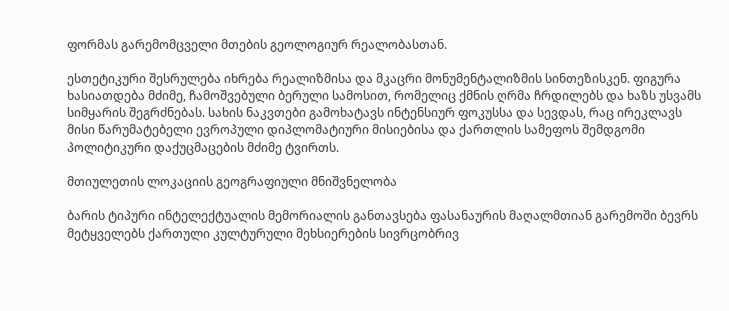ფორმას გარემომცველი მთების გეოლოგიურ რეალობასთან.

ესთეტიკური შესრულება იხრება რეალიზმისა და მკაცრი მონუმენტალიზმის სინთეზისკენ. ფიგურა ხასიათდება მძიმე, ჩამოშვებული ბერული სამოსით, რომელიც ქმნის ღრმა ჩრდილებს და ხაზს უსვამს სიმყარის შეგრძნებას. სახის ნაკვთები გამოხატავს ინტენსიურ ფოკუსსა და სევდას, რაც ირეკლავს მისი წარუმატებელი ევროპული დიპლომატიური მისიებისა და ქართლის სამეფოს შემდგომი პოლიტიკური დაქუცმაცების მძიმე ტვირთს.

მთიულეთის ლოკაციის გეოგრაფიული მნიშვნელობა

ბარის ტიპური ინტელექტუალის მემორიალის განთავსება ფასანაურის მაღალმთიან გარემოში ბევრს მეტყველებს ქართული კულტურული მეხსიერების სივრცობრივ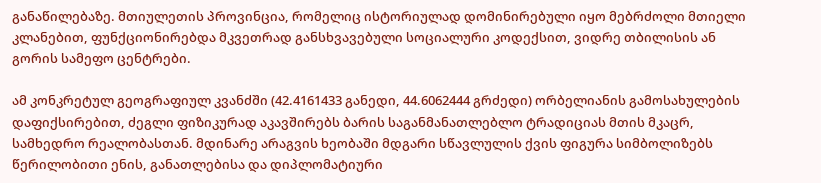განაწილებაზე. მთიულეთის პროვინცია, რომელიც ისტორიულად დომინირებული იყო მებრძოლი მთიელი კლანებით, ფუნქციონირებდა მკვეთრად განსხვავებული სოციალური კოდექსით, ვიდრე თბილისის ან გორის სამეფო ცენტრები.

ამ კონკრეტულ გეოგრაფიულ კვანძში (42.4161433 განედი, 44.6062444 გრძედი) ორბელიანის გამოსახულების დაფიქსირებით, ძეგლი ფიზიკურად აკავშირებს ბარის საგანმანათლებლო ტრადიციას მთის მკაცრ, სამხედრო რეალობასთან. მდინარე არაგვის ხეობაში მდგარი სწავლულის ქვის ფიგურა სიმბოლიზებს წერილობითი ენის, განათლებისა და დიპლომატიური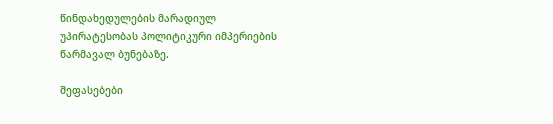წინდახედულების მარადიულ უპირატესობას პოლიტიკური იმპერიების წარმავალ ბუნებაზე.

შეფასებები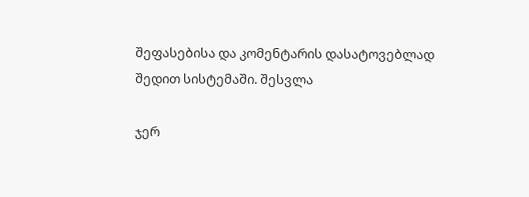შეფასებისა და კომენტარის დასატოვებლად შედით სისტემაში. შესვლა

ჯერ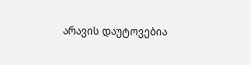არავის დაუტოვებია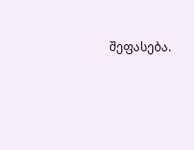შეფასება.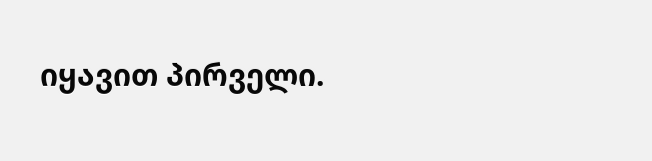იყავით პირველი.